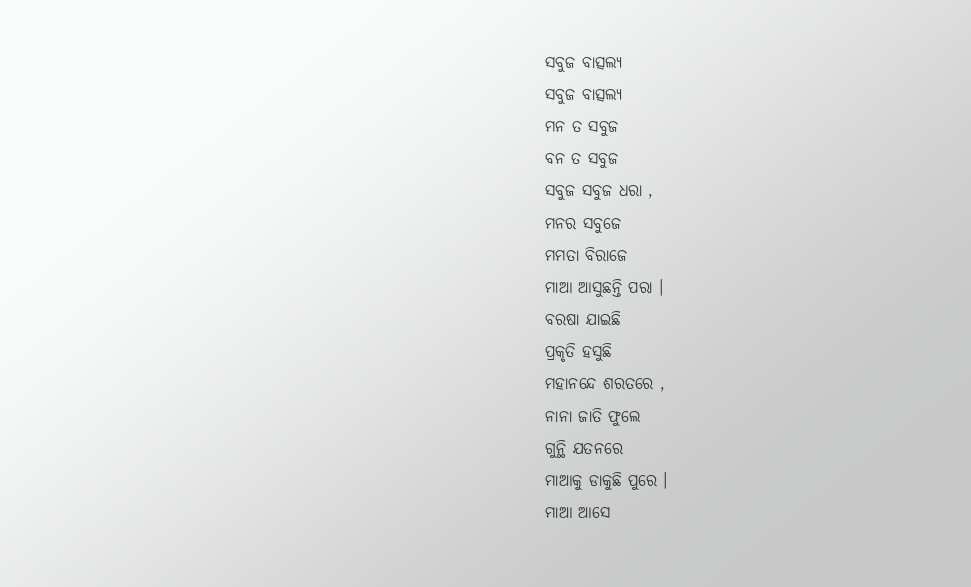ସବୁଜ ବାତ୍ସଲ୍ଯ
ସବୁଜ ବାତ୍ସଲ୍ଯ
ମନ ତ ସବୁଜ
ବନ ତ ସବୁଜ
ସବୁଜ ସବୁଜ ଧରା ,
ମନର ସବୁଜେ
ମମତା ବିରାଜେ
ମାଆ ଆସୁଛନ୍ତି ପରା ।
ବରଷା ଯାଇଛି
ପ୍ରକୃତି ହସୁଛି
ମହାନନ୍ଦେ ଶରତରେ ,
ନାନା ଜାତି ଫୁଲେ
ଗୁନ୍ଥି ଯତନରେ
ମାଆକୁ ଡାକୁଛି ପୁରେ ।
ମାଆ ଆସେ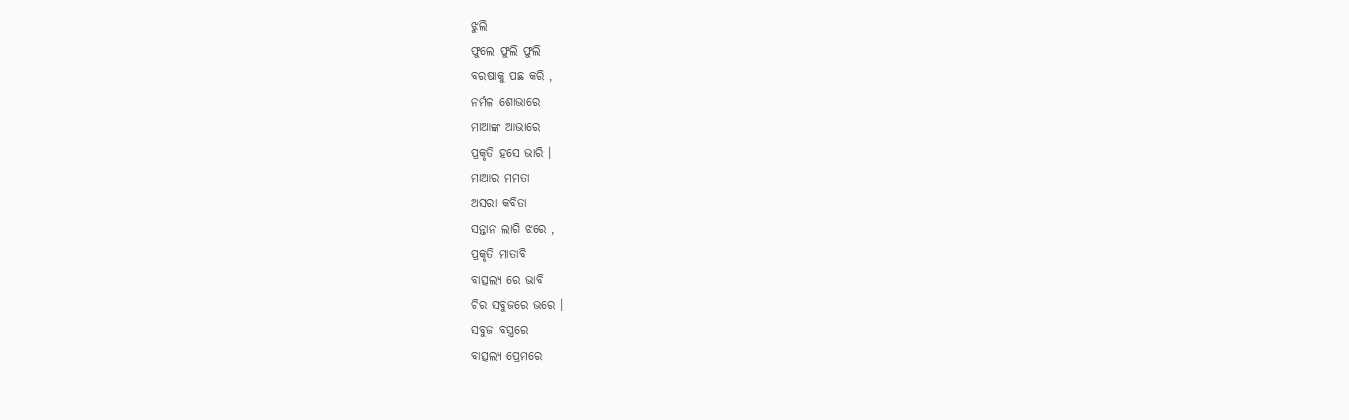ଝୁଲି
ଫୁଲେ ଫୁଲି ଫୁଲି
ବରଷାକୁ ପଛ କରି ,
ନର୍ମଳ ଶୋଭାରେ
ମାଆଙ୍କ ଆଭାରେ
ପ୍ରକୃତି ହସେ ଭାରି ।
ମାଆର ମମତା
ଅସରା କବିତା
ସନ୍ତାନ ଲାଗି ଝରେ ,
ପ୍ରକୃତି ମାତାବି
ବାତ୍ସଲ୍ଯ ରେ ଭାବି
ଚିର ସବୁଜରେ ଭରେ ।
ସବୁଜ ବସ୍ତ୍ରରେ
ବାତ୍ସଲ୍ଯ ପ୍ରେମରେ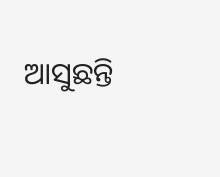ଆସୁଛନ୍ତି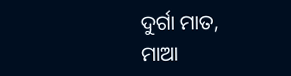ଦୁର୍ଗା ମାତ,
ମାଆ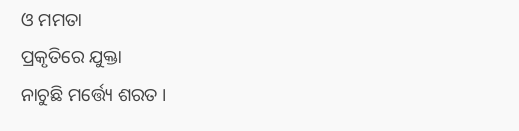ଓ ମମତା
ପ୍ରକୃତିରେ ଯୁକ୍ତା
ନାଚୁଛି ମର୍ତ୍ତ୍ୟେ ଶରତ ।